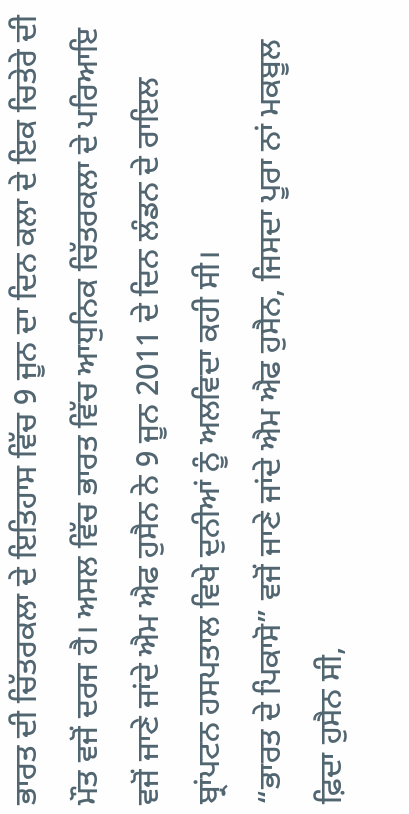ਭਾਰਤ ਦੀ ਚਿੱਤਰਕਲਾ ਦੇ ਇਤਿਹਾਸ ਵਿੱਚ 9 ਜੂਨ ਦਾ ਦਿਨ ਕਲਾ ਦੇ ਇਕ ਚਿਤੇਰੇ ਦੀ ਮੌਤ ਵਜੋਂ ਦਰਜ ਹੈ। ਅਸਲ ਵਿੱਚ ਭਾਰਤ ਵਿੱਚ ਆਧੁਨਿਕ ਚਿੱਤਰਕਲਾ ਦੇ ਪਰਿਆਇ ਵਜੋਂ ਜਾਣੇ ਜਾਂਦੇ ਐਮ ਐਫ ਹੁਸੈਨ ਨੇ 9 ਜੂਨ 2011 ਦੇ ਦਿਨ ਲੰਡਨ ਦੇ ਰਾਇਲ ਬ੍ਰਾਂਪਟਨ ਹਸਪਤਾਲ ਵਿਖੇ ਦੁਨੀਆਂ ਨੂੰ ਅਲਵਿਦਾ ਕਹੀ ਸੀ।
“ਭਾਰਤ ਦੇ ਪਿਕਾਸੋ” ਵਜੋਂ ਜਾਣੇ ਜਾਂਦੇ ਐਮ ਐਫ ਹੁਸੈਨ, ਜਿਸਦਾ ਪੂਰਾ ਨਾਂ ਮਕਬੂਲ ਫ਼ਿਦਾ ਹੁਸੈਨ ਸੀ,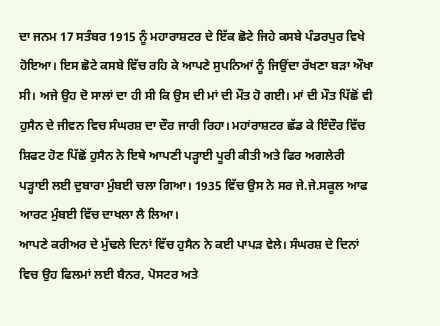ਦਾ ਜਨਮ 17 ਸਤੰਬਰ 1915 ਨੂੰ ਮਹਾਰਾਸ਼ਟਰ ਦੇ ਇੱਕ ਛੋਟੇ ਜਿਹੇ ਕਸਬੇ ਪੰਡਰਪੁਰ ਵਿਖੇ ਹੋਇਆ। ਇਸ ਛੋਟੇ ਕਸਬੇ ਵਿੱਚ ਰਹਿ ਕੇ ਆਪਣੇ ਸੁਪਨਿਆਂ ਨੂੰ ਜਿਉਂਦਾ ਰੱਖਣਾ ਬੜਾ ਔਖਾ ਸੀ। ਅਜੇ ਉਹ ਦੋ ਸਾਲਾਂ ਦਾ ਹੀ ਸੀ ਕਿ ਉਸ ਦੀ ਮਾਂ ਦੀ ਮੌਤ ਹੋ ਗਈ। ਮਾਂ ਦੀ ਮੌਤ ਪਿੱਛੋਂ ਵੀ ਹੁਸੈਨ ਦੇ ਜੀਵਨ ਵਿਚ ਸੰਘਰਸ਼ ਦਾ ਦੌਰ ਜਾਰੀ ਰਿਹਾ। ਮਹਾਂਰਾਸ਼ਟਰ ਛੱਡ ਕੇ ਇੰਦੌਰ ਵਿੱਚ ਸ਼ਿਫਟ ਹੋਣ ਪਿੱਛੋਂ ਹੁਸੈਨ ਨੇ ਇਥੇ ਆਪਣੀ ਪੜ੍ਹਾਈ ਪੂਰੀ ਕੀਤੀ ਅਤੇ ਫਿਰ ਅਗਲੇਰੀ ਪੜ੍ਹਾਈ ਲਈ ਦੁਬਾਰਾ ਮੁੰਬਈ ਚਲਾ ਗਿਆ। 1935 ਵਿੱਚ ਉਸ ਨੇ ਸਰ ਜੇ.ਜੇ.ਸਕੂਲ ਆਫ ਆਰਟ ਮੁੰਬਈ ਵਿੱਚ ਦਾਖਲਾ ਲੈ ਲਿਆ।
ਆਪਣੇ ਕਰੀਅਰ ਦੇ ਮੁੱਢਲੇ ਦਿਨਾਂ ਵਿੱਚ ਹੁਸੈਨ ਨੇ ਕਈ ਪਾਪੜ ਵੇਲੇ। ਸੰਘਰਸ਼ ਦੇ ਦਿਨਾਂ ਵਿਚ ਉਹ ਫਿਲਮਾਂ ਲਈ ਬੈਨਰ, ਪੋਸਟਰ ਅਤੇ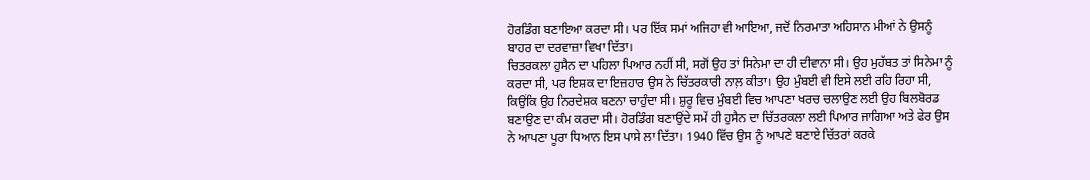ਹੋਰਡਿੰਗ ਬਣਾਇਆ ਕਰਦਾ ਸੀ। ਪਰ ਇੱਕ ਸਮਾਂ ਅਜਿਹਾ ਵੀ ਆਇਆ, ਜਦੋਂ ਨਿਰਮਾਤਾ ਅਹਿਸਾਨ ਮੀਆਂ ਨੇ ਉਸਨੂੰ ਬਾਹਰ ਦਾ ਦਰਵਾਜ਼ਾ ਵਿਖਾ ਦਿੱਤਾ।
ਚਿਤਰਕਲਾ ਹੁਸੈਨ ਦਾ ਪਹਿਲਾ ਪਿਆਰ ਨਹੀਂ ਸੀ, ਸਗੋਂ ਉਹ ਤਾਂ ਸਿਨੇਮਾ ਦਾ ਹੀ ਦੀਵਾਨਾ ਸੀ। ਉਹ ਮੁਹੱਬਤ ਤਾਂ ਸਿਨੇਮਾ ਨੂੰ ਕਰਦਾ ਸੀ, ਪਰ ਇਸ਼ਕ ਦਾ ਇਜ਼ਹਾਰ ਉਸ ਨੇ ਚਿੱਤਰਕਾਰੀ ਨਾਲ਼ ਕੀਤਾ। ਉਹ ਮੁੰਬਈ ਵੀ ਇਸੇ ਲਈ ਰਹਿ ਰਿਹਾ ਸੀ, ਕਿਉਂਕਿ ਉਹ ਨਿਰਦੇਸ਼ਕ ਬਣਨਾ ਚਾਹੁੰਦਾ ਸੀ। ਸ਼ੁਰੂ ਵਿਚ ਮੁੰਬਈ ਵਿਚ ਆਪਣਾ ਖਰਚ ਚਲਾਉਣ ਲਈ ਉਹ ਬਿਲਬੋਰਡ ਬਣਾਉਣ ਦਾ ਕੰਮ ਕਰਦਾ ਸੀ। ਹੋਰਡਿੰਗ ਬਣਾਉਂਦੇ ਸਮੇਂ ਹੀ ਹੁਸੈਨ ਦਾ ਚਿੱਤਰਕਲਾ ਲਈ ਪਿਆਰ ਜਾਗਿਆ ਅਤੇ ਫੇਰ ਉਸ ਨੇ ਆਪਣਾ ਪੂਰਾ ਧਿਆਨ ਇਸ ਪਾਸੇ ਲਾ ਦਿੱਤਾ। 1940 ਵਿੱਚ ਉਸ ਨੂੰ ਆਪਣੇ ਬਣਾਏ ਚਿੱਤਰਾਂ ਕਰਕੇ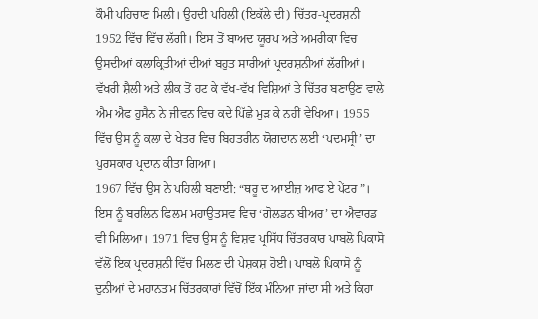ਕੌਮੀ ਪਹਿਚਾਣ ਮਿਲੀ। ਉਹਦੀ ਪਹਿਲੀ (ਇਕੱਲੇ ਦੀ) ਚਿੱਤਰ-ਪ੍ਰਦਰਸ਼ਨੀ 1952 ਵਿੱਚ ਵਿੱਚ ਲੱਗੀ। ਇਸ ਤੋਂ ਬਾਅਦ ਯੂਰਪ ਅਤੇ ਅਮਰੀਕਾ ਵਿਚ ਉਸਦੀਆਂ ਕਲਾਕ੍ਰਿਤੀਆਂ ਦੀਆਂ ਬਹੁਤ ਸਾਰੀਆਂ ਪ੍ਰਦਰਸ਼ਨੀਆਂ ਲੱਗੀਆਂ। ਵੱਖਰੀ ਸ਼ੈਲੀ ਅਤੇ ਲੀਕ ਤੋਂ ਹਟ ਕੇ ਵੱਖ-ਵੱਖ ਵਿਸ਼ਿਆਂ ਤੇ ਚਿੱਤਰ ਬਣਾਉਣ ਵਾਲੇ ਐਮ ਐਫ ਹੁਸੈਨ ਨੇ ਜੀਵਨ ਵਿਚ ਕਦੇ ਪਿੱਛੇ ਮੁੜ ਕੇ ਨਹੀਂ ਵੇਖਿਆ। 1955 ਵਿੱਚ ਉਸ ਨੂੰ ਕਲਾ ਦੇ ਖੇਤਰ ਵਿਚ ਬਿਹਤਰੀਨ ਯੋਗਦਾਨ ਲਈ ‘ਪਦਮਸ੍ਰੀ’ ਦਾ ਪੁਰਸਕਾਰ ਪ੍ਰਦਾਨ ਕੀਤਾ ਗਿਆ।
1967 ਵਿੱਚ ਉਸ ਨੇ ਪਹਿਲੀ ਬਣਾਈ: “ਥਰੂ ਦ ਆਈਜ਼ ਆਫ ਏ ਪੇਂਟਰ”। ਇਸ ਨੂੰ ਬਰਲਿਨ ਫਿਲਮ ਮਹਾਉਤਸਵ ਵਿਚ ‘ਗੋਲਡਨ ਬੀਅਰ’ ਦਾ ਐਵਾਰਡ ਵੀ ਮਿਲਿਆ। 1971 ਵਿਚ ਉਸ ਨੂੰ ਵਿਸ਼ਵ ਪ੍ਰਸਿੱਧ ਚਿੱਤਰਕਾਰ ਪਾਬਲੋ ਪਿਕਾਸੋ ਵੱਲੋਂ ਇਕ ਪ੍ਰਦਰਸ਼ਨੀ ਵਿੱਚ ਮਿਲਣ ਦੀ ਪੇਸ਼ਕਸ਼ ਹੋਈ। ਪਾਬਲੋ ਪਿਕਾਸੋ ਨੂੰ ਦੁਨੀਆਂ ਦੇ ਮਹਾਨਤਮ ਚਿੱਤਰਕਾਰਾਂ ਵਿੱਚੋਂ ਇੱਕ ਮੰਨਿਆ ਜਾਂਦਾ ਸੀ ਅਤੇ ਕਿਹਾ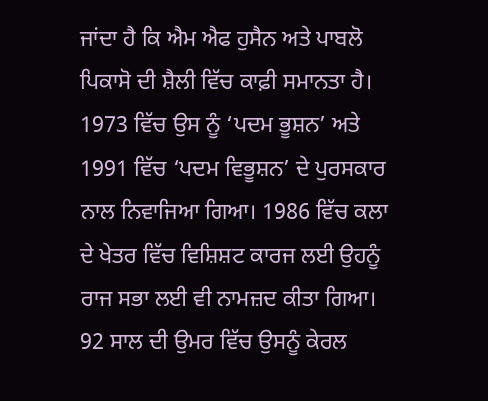ਜਾਂਦਾ ਹੈ ਕਿ ਐਮ ਐਫ ਹੁਸੈਨ ਅਤੇ ਪਾਬਲੋ ਪਿਕਾਸੋ ਦੀ ਸ਼ੈਲੀ ਵਿੱਚ ਕਾਫ਼ੀ ਸਮਾਨਤਾ ਹੈ।
1973 ਵਿੱਚ ਉਸ ਨੂੰ ‘ਪਦਮ ਭੂਸ਼ਨ’ ਅਤੇ 1991 ਵਿੱਚ ‘ਪਦਮ ਵਿਭੂਸ਼ਨ’ ਦੇ ਪੁਰਸਕਾਰ ਨਾਲ ਨਿਵਾਜਿਆ ਗਿਆ। 1986 ਵਿੱਚ ਕਲਾ ਦੇ ਖੇਤਰ ਵਿੱਚ ਵਿਸ਼ਿਸ਼ਟ ਕਾਰਜ ਲਈ ਉਹਨੂੰ ਰਾਜ ਸਭਾ ਲਈ ਵੀ ਨਾਮਜ਼ਦ ਕੀਤਾ ਗਿਆ। 92 ਸਾਲ ਦੀ ਉਮਰ ਵਿੱਚ ਉਸਨੂੰ ਕੇਰਲ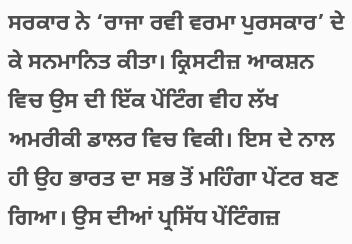ਸਰਕਾਰ ਨੇ ‘ਰਾਜਾ ਰਵੀ ਵਰਮਾ ਪੁਰਸਕਾਰ’ ਦੇ ਕੇ ਸਨਮਾਨਿਤ ਕੀਤਾ। ਕ੍ਰਿਸਟੀਜ਼ ਆਕਸ਼ਨ ਵਿਚ ਉਸ ਦੀ ਇੱਕ ਪੇਂਟਿੰਗ ਵੀਹ ਲੱਖ ਅਮਰੀਕੀ ਡਾਲਰ ਵਿਚ ਵਿਕੀ। ਇਸ ਦੇ ਨਾਲ ਹੀ ਉਹ ਭਾਰਤ ਦਾ ਸਭ ਤੋਂ ਮਹਿੰਗਾ ਪੇਂਟਰ ਬਣ ਗਿਆ। ਉਸ ਦੀਆਂ ਪ੍ਰਸਿੱਧ ਪੇਂਟਿੰਗਜ਼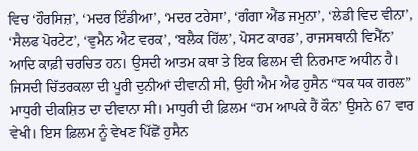ਵਿਚ ‘ਹੌਰਸਿਜ਼’, ‘ਮਦਰ ਇੰਡੀਆ’, ‘ਮਦਰ ਟਰੇਸਾ’, ‘ਗੰਗਾ ਐਂਡ ਜਮੁਨਾ’, ‘ਲੇਡੀ ਵਿਦ ਵੀਨਾ’, ‘ਸੈਲਫ ਪੋਰਟੇਟ’, ‘ਵੁਮੈਨ ਐਟ ਵਰਕ’, ‘ਬਲੈਕ ਹਿੱਲ’, ਪੋਸਟ ਕਾਰਡ’, ਰਾਜਸਥਾਨੀ ਵਿਮੈੱਨ’ ਆਦਿ ਕਾਫ਼ੀ ਚਰਚਿਤ ਹਨ। ਉਸਦੀ ਆਤਮ ਕਥਾ ਤੇ ਇਕ ਫਿਲਮ ਵੀ ਨਿਰਮਾਣ ਅਧੀਨ ਹੈ।
ਜਿਸਦੀ ਚਿੱਤਰਕਲਾ ਦੀ ਪੂਰੀ ਦੁਨੀਆਂ ਦੀਵਾਨੀ ਸੀ, ਉਹੀ ਐਮ ਐਫ ਹੁਸੈਨ “ਧਕ ਧਕ ਗਰਲ” ਮਾਧੁਰੀ ਦੀਕਸ਼ਿਤ ਦਾ ਦੀਵਾਨਾ ਸੀ। ਮਾਧੁਰੀ ਦੀ ਫ਼ਿਲਮ “ਹਮ ਆਪਕੇ ਹੈਂ ਕੌਨ’ ਉਸਨੇ 67 ਵਾਰ ਵੇਖੀ। ਇਸ ਫ਼ਿਲਮ ਨੂੰ ਵੇਖਣ ਪਿੱਛੋਂ ਹੁਸੈਨ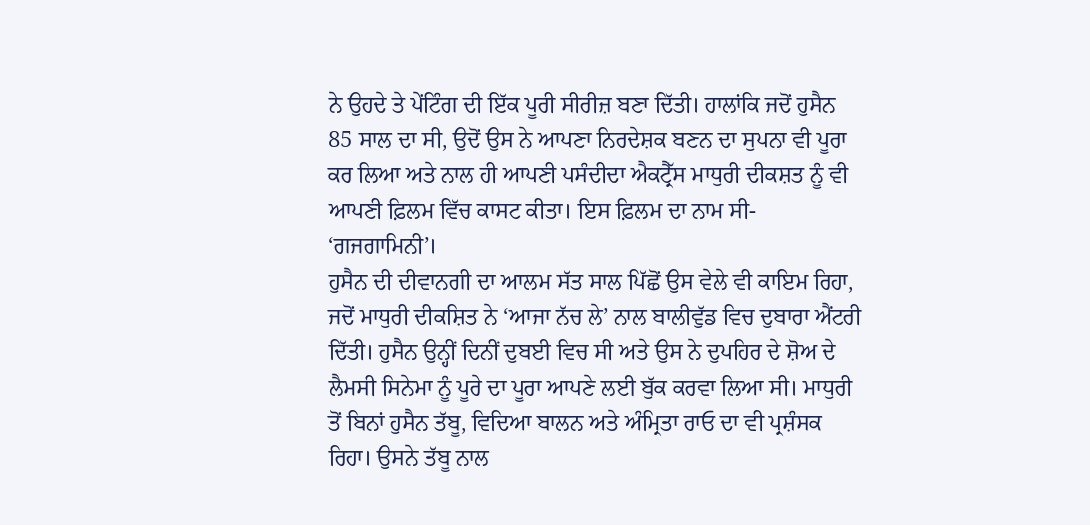ਨੇ ਉਹਦੇ ਤੇ ਪੇਂਟਿੰਗ ਦੀ ਇੱਕ ਪੂਰੀ ਸੀਰੀਜ਼ ਬਣਾ ਦਿੱਤੀ। ਹਾਲਾਂਕਿ ਜਦੋਂ ਹੁਸੈਨ 85 ਸਾਲ ਦਾ ਸੀ, ਉਦੋਂ ਉਸ ਨੇ ਆਪਣਾ ਨਿਰਦੇਸ਼ਕ ਬਣਨ ਦਾ ਸੁਪਨਾ ਵੀ ਪੂਰਾ ਕਰ ਲਿਆ ਅਤੇ ਨਾਲ ਹੀ ਆਪਣੀ ਪਸੰਦੀਦਾ ਐਕਟ੍ਰੈੱਸ ਮਾਧੁਰੀ ਦੀਕਸ਼ਤ ਨੂੰ ਵੀ ਆਪਣੀ ਫ਼ਿਲਮ ਵਿੱਚ ਕਾਸਟ ਕੀਤਾ। ਇਸ ਫ਼ਿਲਮ ਦਾ ਨਾਮ ਸੀ- ‘ਗਜਗਾਮਿਨੀ’।
ਹੁਸੈਨ ਦੀ ਦੀਵਾਨਗੀ ਦਾ ਆਲਮ ਸੱਤ ਸਾਲ ਪਿੱਛੋਂ ਉਸ ਵੇਲੇ ਵੀ ਕਾਇਮ ਰਿਹਾ, ਜਦੋਂ ਮਾਧੁਰੀ ਦੀਕਸ਼ਿਤ ਨੇ ‘ਆਜਾ ਨੱਚ ਲੇ’ ਨਾਲ ਬਾਲੀਵੁੱਡ ਵਿਚ ਦੁਬਾਰਾ ਐਂਟਰੀ ਦਿੱਤੀ। ਹੁਸੈਨ ਉਨ੍ਹੀਂ ਦਿਨੀਂ ਦੁਬਈ ਵਿਚ ਸੀ ਅਤੇ ਉਸ ਨੇ ਦੁਪਹਿਰ ਦੇ ਸ਼ੋਅ ਦੇ ਲੈਮਸੀ ਸਿਨੇਮਾ ਨੂੰ ਪੂਰੇ ਦਾ ਪੂਰਾ ਆਪਣੇ ਲਈ ਬੁੱਕ ਕਰਵਾ ਲਿਆ ਸੀ। ਮਾਧੁਰੀ ਤੋਂ ਬਿਨਾਂ ਹੁਸੈਨ ਤੱਬੂ, ਵਿਦਿਆ ਬਾਲਨ ਅਤੇ ਅੰਮ੍ਰਿਤਾ ਰਾਓ ਦਾ ਵੀ ਪ੍ਰਸ਼ੰਸਕ ਰਿਹਾ। ਉਸਨੇ ਤੱਬੂ ਨਾਲ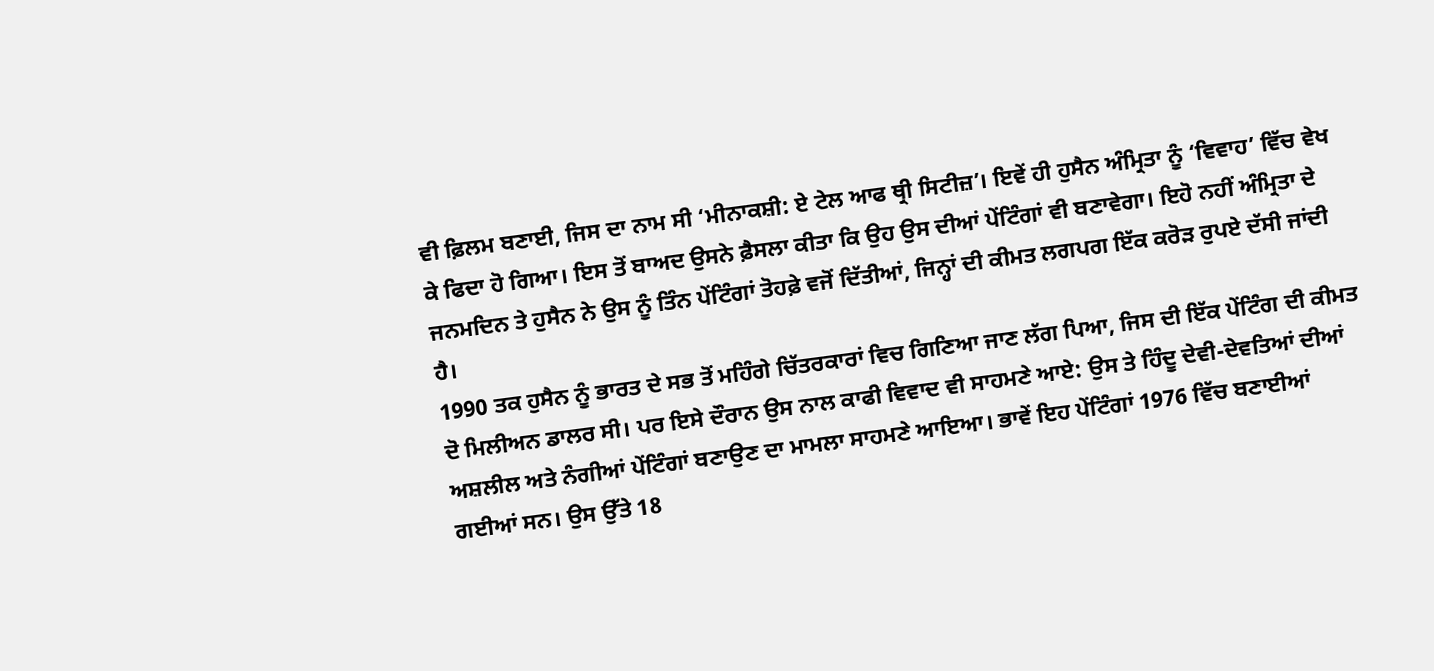ਵੀ ਫ਼ਿਲਮ ਬਣਾਈ, ਜਿਸ ਦਾ ਨਾਮ ਸੀ ‘ਮੀਨਾਕਸ਼ੀ: ਏ ਟੇਲ ਆਫ ਥ੍ਰੀ ਸਿਟੀਜ਼’। ਇਵੇਂ ਹੀ ਹੁਸੈਨ ਅੰਮ੍ਰਿਤਾ ਨੂੰ ‘ਵਿਵਾਹ’ ਵਿੱਚ ਵੇਖ ਕੇ ਫਿਦਾ ਹੋ ਗਿਆ। ਇਸ ਤੋਂ ਬਾਅਦ ਉਸਨੇ ਫ਼ੈਸਲਾ ਕੀਤਾ ਕਿ ਉਹ ਉਸ ਦੀਆਂ ਪੇਂਟਿੰਗਾਂ ਵੀ ਬਣਾਵੇਗਾ। ਇਹੋ ਨਹੀਂ ਅੰਮ੍ਰਿਤਾ ਦੇ ਜਨਮਦਿਨ ਤੇ ਹੁਸੈਨ ਨੇ ਉਸ ਨੂੰ ਤਿੰਨ ਪੇਂਟਿੰਗਾਂ ਤੋਹਫ਼ੇ ਵਜੋਂ ਦਿੱਤੀਆਂ, ਜਿਨ੍ਹਾਂ ਦੀ ਕੀਮਤ ਲਗਪਗ ਇੱਕ ਕਰੋੜ ਰੁਪਏ ਦੱਸੀ ਜਾਂਦੀ ਹੈ।
1990 ਤਕ ਹੁਸੈਨ ਨੂੰ ਭਾਰਤ ਦੇ ਸਭ ਤੋਂ ਮਹਿੰਗੇ ਚਿੱਤਰਕਾਰਾਂ ਵਿਚ ਗਿਣਿਆ ਜਾਣ ਲੱਗ ਪਿਆ, ਜਿਸ ਦੀ ਇੱਕ ਪੇਂਟਿੰਗ ਦੀ ਕੀਮਤ ਦੋ ਮਿਲੀਅਨ ਡਾਲਰ ਸੀ। ਪਰ ਇਸੇ ਦੌਰਾਨ ਉਸ ਨਾਲ ਕਾਫੀ ਵਿਵਾਦ ਵੀ ਸਾਹਮਣੇ ਆਏ: ਉਸ ਤੇ ਹਿੰਦੂ ਦੇਵੀ-ਦੇਵਤਿਆਂ ਦੀਆਂ ਅਸ਼ਲੀਲ ਅਤੇ ਨੰਗੀਆਂ ਪੇਂਟਿੰਗਾਂ ਬਣਾਉਣ ਦਾ ਮਾਮਲਾ ਸਾਹਮਣੇ ਆਇਆ। ਭਾਵੇਂ ਇਹ ਪੇਂਟਿੰਗਾਂ 1976 ਵਿੱਚ ਬਣਾਈਆਂ ਗਈਆਂ ਸਨ। ਉਸ ਉੱਤੇ 18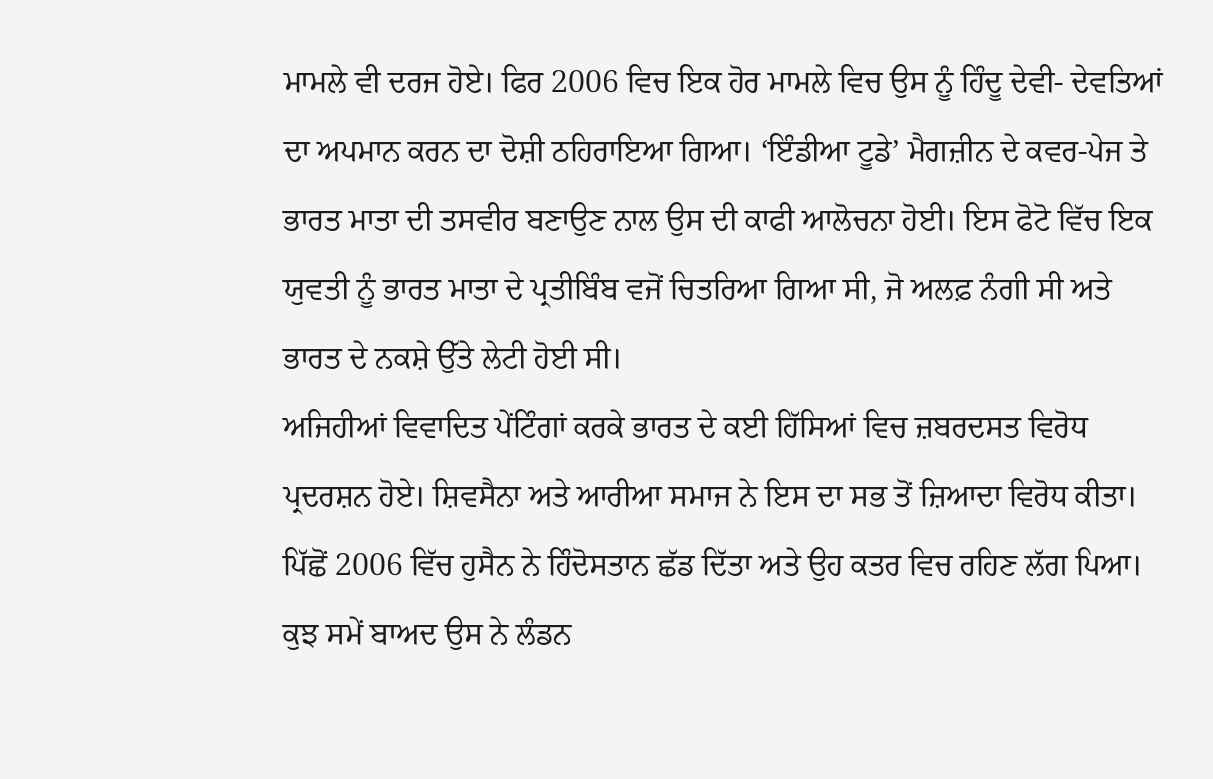ਮਾਮਲੇ ਵੀ ਦਰਜ ਹੋਏ। ਫਿਰ 2006 ਵਿਚ ਇਕ ਹੋਰ ਮਾਮਲੇ ਵਿਚ ਉਸ ਨੂੰ ਹਿੰਦੂ ਦੇਵੀ- ਦੇਵਤਿਆਂ ਦਾ ਅਪਮਾਨ ਕਰਨ ਦਾ ਦੋਸ਼ੀ ਠਹਿਰਾਇਆ ਗਿਆ। ‘ਇੰਡੀਆ ਟੂਡੇ’ ਮੈਗਜ਼ੀਨ ਦੇ ਕਵਰ-ਪੇਜ ਤੇ ਭਾਰਤ ਮਾਤਾ ਦੀ ਤਸਵੀਰ ਬਣਾਉਣ ਨਾਲ ਉਸ ਦੀ ਕਾਫੀ ਆਲੋਚਨਾ ਹੋਈ। ਇਸ ਫੋਟੋ ਵਿੱਚ ਇਕ ਯੁਵਤੀ ਨੂੰ ਭਾਰਤ ਮਾਤਾ ਦੇ ਪ੍ਰਤੀਬਿੰਬ ਵਜੋਂ ਚਿਤਰਿਆ ਗਿਆ ਸੀ, ਜੋ ਅਲਫ਼ ਨੰਗੀ ਸੀ ਅਤੇ ਭਾਰਤ ਦੇ ਨਕਸ਼ੇ ਉੱਤੇ ਲੇਟੀ ਹੋਈ ਸੀ।
ਅਜਿਹੀਆਂ ਵਿਵਾਦਿਤ ਪੇਂਟਿੰਗਾਂ ਕਰਕੇ ਭਾਰਤ ਦੇ ਕਈ ਹਿੱਸਿਆਂ ਵਿਚ ਜ਼ਬਰਦਸਤ ਵਿਰੋਧ ਪ੍ਰਦਰਸ਼ਨ ਹੋਏ। ਸ਼ਿਵਸੈਨਾ ਅਤੇ ਆਰੀਆ ਸਮਾਜ ਨੇ ਇਸ ਦਾ ਸਭ ਤੋਂ ਜ਼ਿਆਦਾ ਵਿਰੋਧ ਕੀਤਾ। ਪਿੱਛੋਂ 2006 ਵਿੱਚ ਹੁਸੈਨ ਨੇ ਹਿੰਦੋਸਤਾਨ ਛੱਡ ਦਿੱਤਾ ਅਤੇ ਉਹ ਕਤਰ ਵਿਚ ਰਹਿਣ ਲੱਗ ਪਿਆ। ਕੁਝ ਸਮੇਂ ਬਾਅਦ ਉਸ ਨੇ ਲੰਡਨ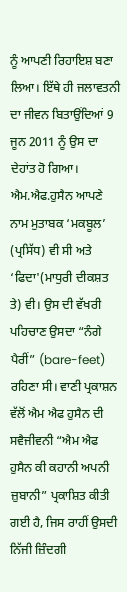ਨੂੰ ਆਪਣੀ ਰਿਹਾਇਸ਼ ਬਣਾ ਲਿਆ। ਇੱਥੇ ਹੀ ਜਲਾਵਤਨੀ ਦਾ ਜੀਵਨ ਬਿਤਾਉਂਦਿਆਂ 9 ਜੂਨ 2011 ਨੂੰ ਉਸ ਦਾ ਦੇਹਾਂਤ ਹੋ ਗਿਆ।
ਐਮ.ਐਫ.ਹੁਸੈਨ ਆਪਣੇ ਨਾਮ ਮੁਤਾਬਕ ‘ਮਕਬੂਲ’
(ਪ੍ਰਸਿੱਧ) ਵੀ ਸੀ ਅਤੇ ‘ਫਿਦਾ'(ਮਾਧੁਰੀ ਦੀਕਸ਼ਤ ਤੇ) ਵੀ। ਉਸ ਦੀ ਵੱਖਰੀ ਪਹਿਚਾਣ ਉਸਦਾ “ਨੰਗੇ ਪੈਰੀਂ” (bare-feet) ਰਹਿਣਾ ਸੀ। ਵਾਣੀ ਪ੍ਰਕਾਸ਼ਨ ਵੱਲੋਂ ਐਮ ਐਫ ਹੁਸੈਨ ਦੀ ਸਵੈਜੀਵਨੀ “ਐਮ ਐਫ ਹੁਸੈਨ ਕੀ ਕਹਾਨੀ ਅਪਨੀ ਜ਼ੁਬਾਨੀ” ਪ੍ਰਕਾਸ਼ਿਤ ਕੀਤੀ ਗਈ ਹੈ, ਜਿਸ ਰਾਹੀਂ ਉਸਦੀ ਨਿੱਜੀ ਜ਼ਿੰਦਗੀ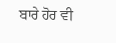ਬਾਰੇ ਹੋਰ ਵੀ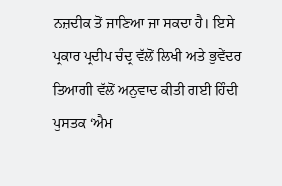ਨਜ਼ਦੀਕ ਤੋਂ ਜਾਣਿਆ ਜਾ ਸਕਦਾ ਹੈ। ਇਸੇ ਪ੍ਰਕਾਰ ਪ੍ਰਦੀਪ ਚੰਦ੍ਰ ਵੱਲੋਂ ਲਿਖੀ ਅਤੇ ਭੁਵੇਂਦਰ ਤਿਆਗੀ ਵੱਲੋਂ ਅਨੁਵਾਦ ਕੀਤੀ ਗਈ ਹਿੰਦੀ ਪੁਸਤਕ ‘ਐਮ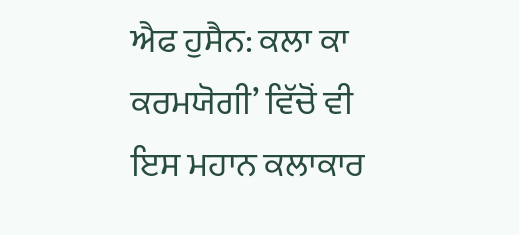ਐਫ ਹੁਸੈਨ: ਕਲਾ ਕਾ ਕਰਮਯੋਗੀ’ ਵਿੱਚੋਂ ਵੀ ਇਸ ਮਹਾਨ ਕਲਾਕਾਰ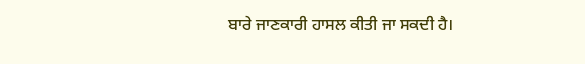ਬਾਰੇ ਜਾਣਕਾਰੀ ਹਾਸਲ ਕੀਤੀ ਜਾ ਸਕਦੀ ਹੈ।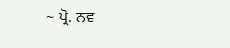~ ਪ੍ਰੋ. ਨਵ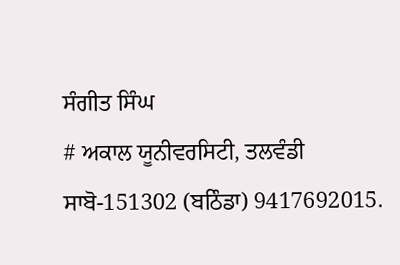ਸੰਗੀਤ ਸਿੰਘ
# ਅਕਾਲ ਯੂਨੀਵਰਸਿਟੀ, ਤਲਵੰਡੀ ਸਾਬੋ-151302 (ਬਠਿੰਡਾ) 9417692015.